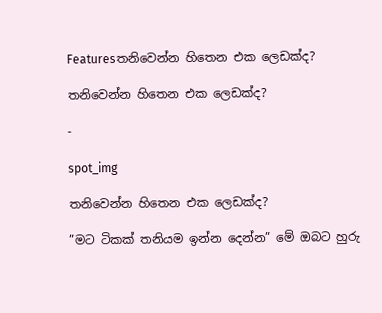Featuresතනිවෙන්න හිතෙන එක ලෙඩක්ද?

තනිවෙන්න හිතෙන එක ලෙඩක්ද?

-

spot_img

තනිවෙන්න හිතෙන එක ලෙඩක්ද?

”මට ටිකක් තනියම ඉන්න දෙන්න” මේ ඔබට හුරු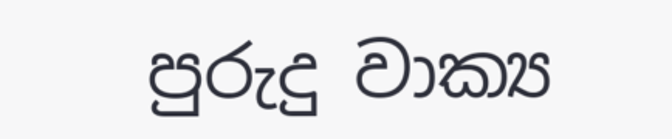පුරුදු වාක්‍ය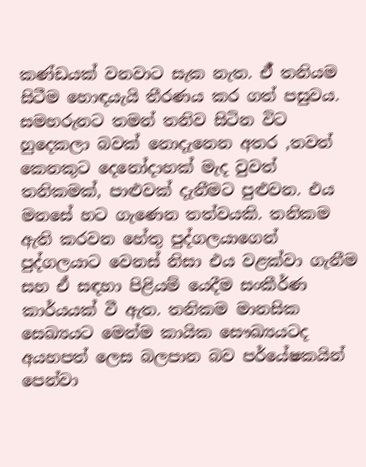කණ්ඩයක් වනවාට සැක නැත. ඒ් තනියම සිටීම හොඳයැයි තීරණය කර ගත් පසුවය. සමහරුනට තමන් තනිව සිටින විට හුදෙකලා බවක් නොදැනෙන අතර ,තවත් කෙනකුට දෙනෝදාහක් මැද වුවත් තනිකමක්, පාළුවක් දැනීමට පුළුවන. එය මනසේ හට ගැණෙන තත්වයකි. තනිකම ඇති කරවන හේතු පුද්ගලයාගෙන් පුද්ගලයාට වෙනස් නිසා එය වළක්වා ගැනීම සහ ඒ සඳහා පිළියම් යෙදීම සංකීර්ණ කාර්යයක් වී ඇත. තනිකම මානසික සෙඛ්‍යයට මෙන්ම කායික සෞඛ්‍යයටද අයහපත් ලෙස බලපාන බව පර්යේෂකයින් පෙන්වා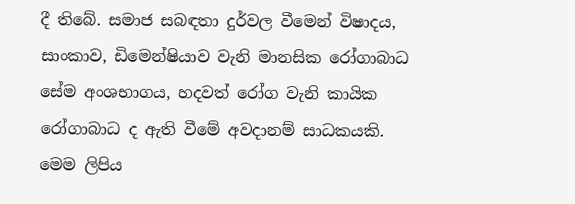දී තිබේ. සමාජ සබඳතා දුර්වල වීමෙන් විෂාදය, සාංකාව, ඩිමෙන්ෂියාව වැනි මානසික රෝගාබාධ සේම අංශභාගය, හදවත් රෝග වැනි කායික රෝගාබාධ ද ඇති වීමේ අවදානම් සාධකයකි. මෙම ලිපිය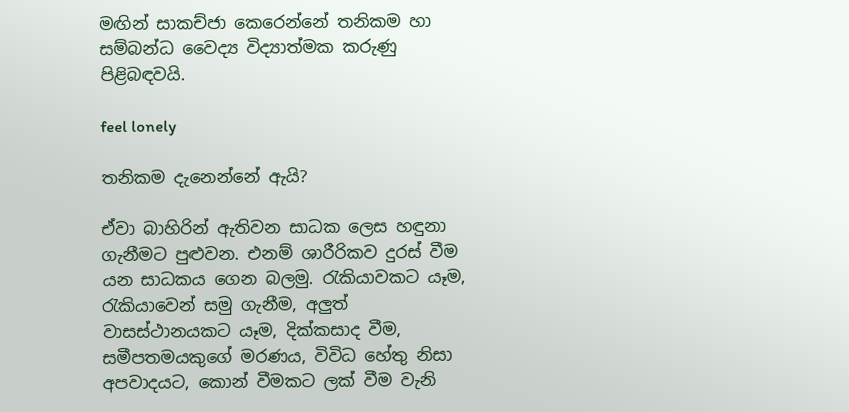මඟින් සාකච්ජා කෙරෙන්නේ තනිකම හා සම්බන්ධ වෛද්‍ය විද්‍යාත්මක කරුණු පිළිබඳවයි.

feel lonely

තනිකම දැනෙන්නේ ඇයි?

ඒවා බාහිරින් ඇතිවන සාධක ලෙස හඳුනා ගැනීමට පුළුවන. එනම් ශාරීරිකව දුරස් වීම යන සාධකය ගෙන බලමු. රැකියාවකට යෑම, රැකියාවෙන් සමු ගැනීම, අලුත් වාසස්ථානයකට යෑම, දික්කසාද වීම, සමීපතමයකුගේ මරණය, විවිධ හේතු නිසා අපවාදයට, කොන් වීමකට ලක් වීම වැනි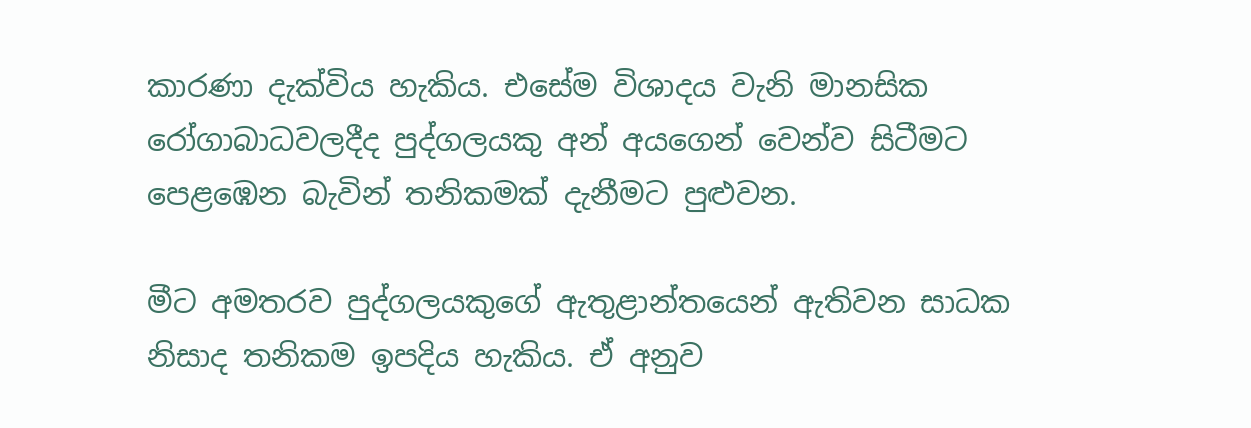කාරණා දැක්විය හැකිය. එසේම විශාදය වැනි මානසික රෝගාබාධවලදීද පුද්ගලයකු අන් අයගෙන් වෙන්ව සිටීමට පෙළඹෙන බැවින් තනිකමක් දැනීමට පුළුවන.

මීට අමතරව පුද්ගලයකුගේ ඇතුළාන්තයෙන් ඇතිවන සාධක නිසාද තනිකම ඉපදිය හැකිය. ඒ අනුව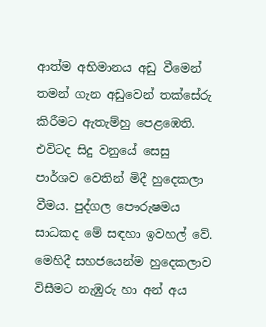ආත්ම අභිමානය අඩු වීමෙන් තමන් ගැන අඩුවෙන් තක්සේරු කිරීමට ඇතැම්හු පෙළඹෙති. එවිටද සිදු වනුයේ සෙසු පාර්ශව වෙතින් මිදී හුදෙකලා වීමය. පුද්ගල පෞරුෂමය සාධකද මේ සඳහා ඉවහල් වේ. මෙහිදී සහජයෙන්ම හුදෙකලාව විසීමට නැඹුරු හා අන් අය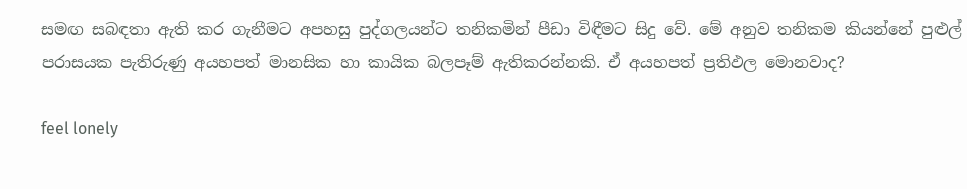සමඟ සබඳතා ඇති කර ගැනීමට අපහසු පුද්ගලයන්ට තනිකමින් පීඩා විඳීමට සිදු වේ. මේ අනුව තනිකම කියන්නේ පුළුල් පරාසයක පැතිරුණු අයහපත් මානසික හා කායික බලපෑම් ඇතිකරන්නකි. ඒ අයහපත් ප්‍රතිඵල මොනවාද?

feel lonely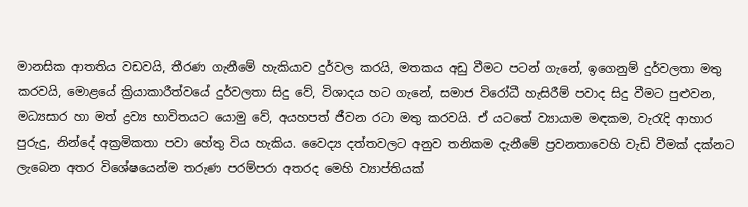මානසික ආතතිය වඩවයි, තීරණ ගැනීමේ හැකියාව දුර්වල කරයි, මතකය අඩු වීමට පටන් ගැනේ, ඉගෙනුම් දුර්වලතා මතු කරවයි, මොළයේ ක්‍රියාකාරීත්වයේ දුර්වලතා සිදු වේ, විශාදය හට ගැනේ, සමාජ විරෝධී හැසිරීම් පවාද සිදු වීමට පුළුවන, මධ්‍යසාර හා මත් ද්‍රව්‍ය භාවිතයට යොමු වේ, අයහපත් ජීවන රටා මතු කරවයි. ඒ යටතේ ව්‍යායාම මඳකම, වැරැදි ආහාර පුරුදු, නින්දේ අක්‍රමිකතා පවා හේතු විය හැකිය. වෛද්‍ය දත්තවලට අනුව තනිකම දැනීමේ ප්‍රවනතාවෙහි වැඩි වීමක් දක්නට ලැබෙන අතර විශේෂයෙන්ම තරුණ පරම්පරා අතරද මෙහි ව්‍යාප්තියක්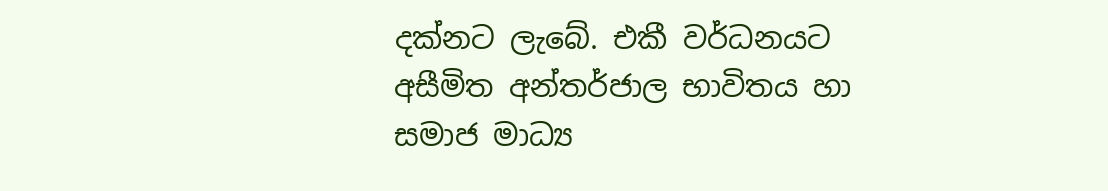දක්නට ලැබේ. එකී වර්ධනයට අසීමිත අන්තර්ජාල භාවිතය හා සමාජ මාධ්‍ය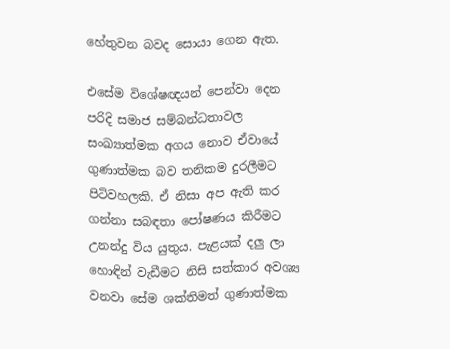හේතුවන බවද සොයා ගෙන ඇත.

එසේම විශේෂඥයන් පෙන්වා දෙන පරිදි සමාජ සම්බන්ධතාවල සංඛ්‍යාත්මක අගය නොව ඒවායේ ගුණාත්මක බව තනිකම දුරලීමට පිටිවහලකි. ඒ නිසා අප ඇති කර ගන්නා සබඳතා පෝෂණය කිරීමට උනන්දු විය යුතුය. පැළයක් දලු ලා හොඳින් වැඩීමට නිසි සත්කාර අවශ්‍ය වනවා සේම ශක්තිමත් ගුණාත්මක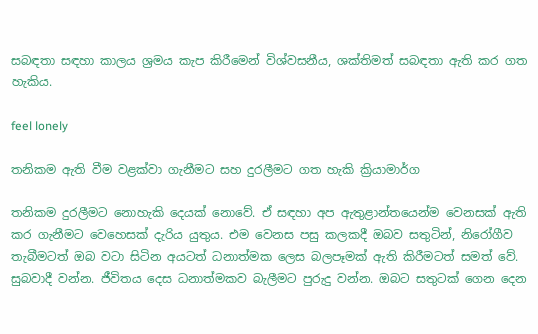සබඳතා සඳහා කාලය ශ්‍රමය කැප කිරීමෙන් විශ්වසනීය, ශක්තිමත් සබඳතා ඇති කර ගත හැකිය.

feel lonely

තනිකම ඇති වීම වළක්වා ගැනීමට සහ දුරලීමට ගත හැකි ක්‍රියාමාර්ග

තනිකම දුරලීමට නොහැකි දෙයක් නොවේ. ඒ සඳහා අප ඇතුළාන්තයෙන්ම වෙනසක් ඇති කර ගැනීමට වෙහෙසක් දැරිය යුතුය. එම වෙනස පසු කලකදී ඔබව සතුටින්, නිරෝගීව තැබීමටත් ඔබ වටා සිටින අයටත් ධනාත්මක ලෙස බලපෑමක් ඇති කිරීමටත් සමත් වේ. සුබවාදී වන්න. ජීවිතය දෙස ධනාත්මකව බැලීමට පුරුදු වන්න. ඔබට සතුටක් ගෙන දෙන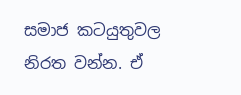සමාජ කටයුතුවල නිරත වන්න. ඒ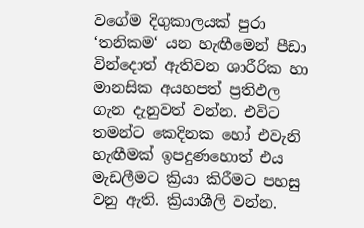වගේම දිගුකාලයක් පුරා ‘තනිකම‘ යන හැඟීමෙන් පීඩා වින්දොත් ඇතිවන ශාරීරික හා මානසික අයහපත් ප්‍රතිඵල ගැන දැනුවත් වන්න. එවිට තමන්ට කෙදිනක හෝ එවැනි හැඟීමක් ඉපදුණහොත් එය මැඩලීමට ක්‍රියා කිරීමට පහසු වනු ඇති. ක්‍රියාශීලි වන්න.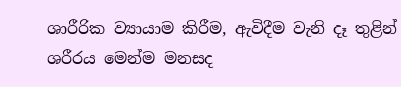ශාරීරික ව්‍යායාම කිරීම, ඇවිදීම වැනි දෑ තුළින් ශරීරය මෙන්ම මනසද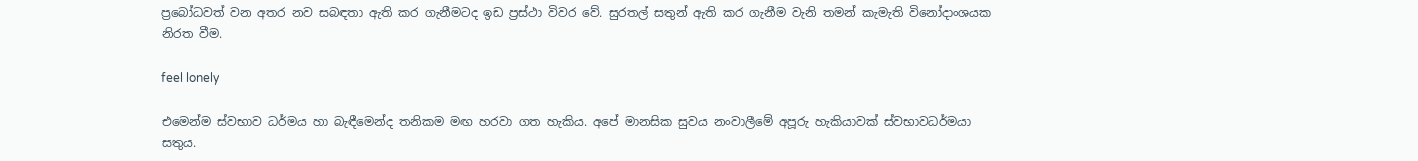ප්‍රබෝධවත් වන අතර නව සබඳතා ඇති කර ගැනීමටද ඉඩ ප්‍රස්ථා විවර වේ. සුරතල් සතුන් ඇති කර ගැනීම වැනි තමන් කැමැති විනෝදාංශයක නිරත වීම.

feel lonely

එමෙන්ම ස්වභාව ධර්මය හා බැඳීමෙන්ද තනිකම මඟ හරවා ගත හැකිය. අපේ මානසික සුවය නංවාලීමේ අපූරු හැකියාවක් ස්වභාවධර්මයා සතුය.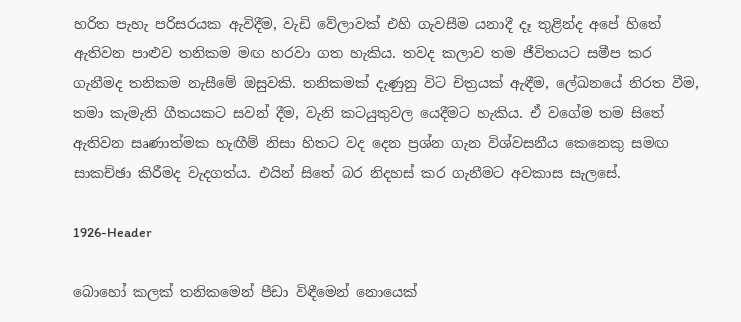හරිත පැහැ පරිසරයක ඇවිදීම, වැඩි වේලාවක් එහි ගැවසීම යනාදී දෑ තුළින්ද අපේ හිතේ ඇතිවන පාළුව තනිකම මඟ හරවා ගත හැකිය. තවද කලාව තම ජීවිතයට සමීප කර ගැනීමද තනිකම නැසීමේ ඔසුවකි. තනිකමක් දැණුනු විට චිත්‍රයක් ඇඳීම, ලේඛනයේ නිරත වීම, තමා කැමැති ගීතයකට සවන් දීම, වැනි කටයුතුවල යෙදීමට හැකිය. ඒ වගේම තම සිතේ ඇතිවන සෘණාත්මක හැඟීම් නිසා හිතට වද දෙන ප්‍රශ්න ගැන විශ්වසනීය කෙනෙකු සමඟ සාකච්ඡා කිරීමද වැදගත්ය. එයින් සිතේ බර නිදහස් කර ගැනීමට අවකාස සැලසේ.

1926-Header

බොහෝ කලක් තනිකමෙන් පීඩා විඳීමෙන් නොයෙක්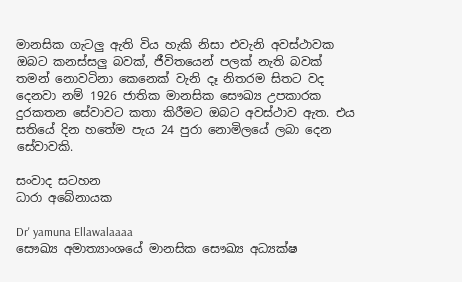මානසික ගැටලු ඇති විය හැකි නිසා එවැනි අවස්ථාවක ඔබට කනස්සලු බවක්, ජීවිතයෙන් පලක් නැති බවක් තමන් නොවටිනා කෙනෙක් වැනි දෑ නිතරම සිතට වද දෙනවා නම් 1926 ජාතික මානසික සෞඛ්‍ය උපකාරක දුරකතන සේවාවට කතා කිරීමට ඔබට අවස්ථාව ඇත. එය සතියේ දින හතේම පැය 24 පුරා නොමිලයේ ලබා දෙන සේවාවකි.

සංවාද සටහන
ධාරා අබේනායක

Dr' yamuna Ellawalaaaa
සෞඛ්‍ය අමාත්‍යාංශයේ මානසික සෞඛ්‍ය අධ්‍යක්ෂ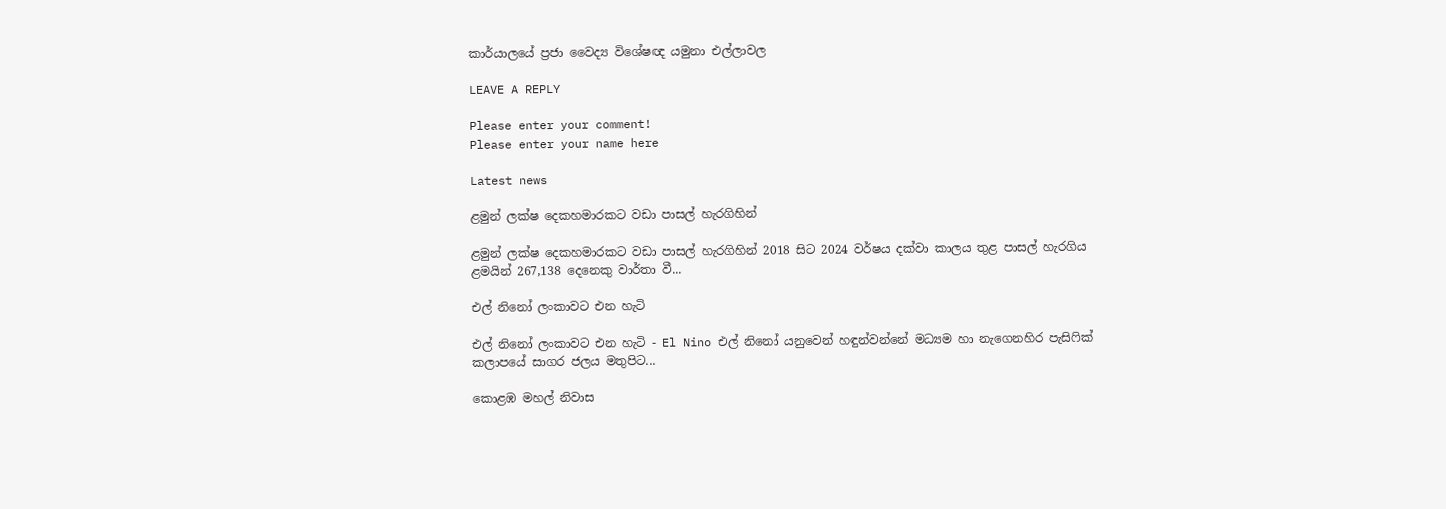කාර්යාලයේ ප්‍රජා වෛද්‍ය විශේෂඥ යමුනා එල්ලාවල

LEAVE A REPLY

Please enter your comment!
Please enter your name here

Latest news

ළමුන් ලක්ෂ දෙකහමාරකට වඩා පාසල් හැරගිහින්

ළමුන් ලක්ෂ දෙකහමාරකට වඩා පාසල් හැරගිහින් 2018 සිට 2024 වර්ෂය දක්වා කාලය තුළ පාසල් හැරගිය ළමයින් 267,138 දෙනෙකු වාර්තා වී...

එල් නිනෝ ලංකාවට එන හැටි

එල් නිනෝ ලංකාවට එන හැටි - El Nino එල් නිනෝ යනුවෙන් හඳුන්වන්නේ මධ්‍යම හා නැගෙනහිර පැසිෆික් කලාපයේ සාගර ජලය මතුපිට...

කොළඹ මහල් නිවාස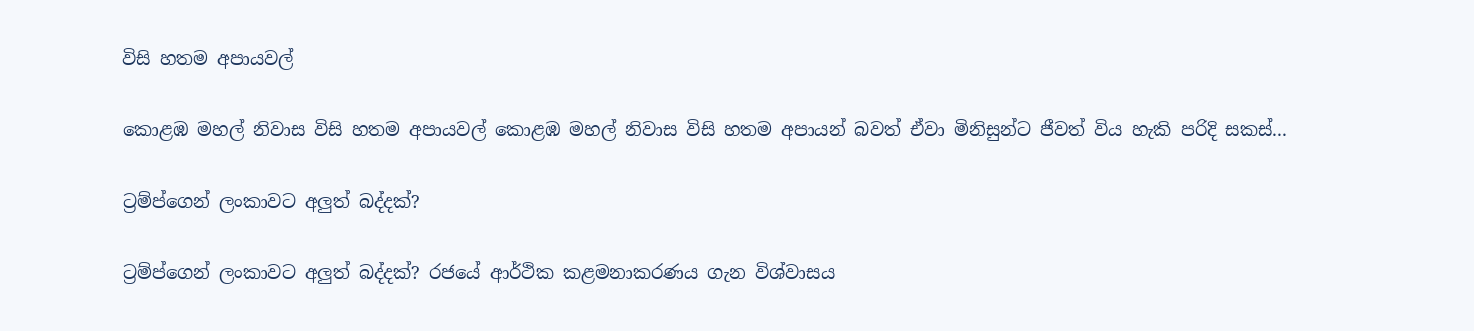විසි හතම අපායවල්

කොළඹ මහල් නිවාස විසි හතම අපායවල් කොළඹ මහල් නිවාස විසි හතම අපායන් බවත් ඒවා මිනිසුන්ට ජීවත් විය හැකි පරිදි සකස්...

ට්‍රම්ප්ගෙන් ලංකාවට අලුත් බද්දක්?

ට්‍රම්ප්ගෙන් ලංකාවට අලුත් බද්දක්? රජයේ ආර්ථික කළමනාකරණය ගැන විශ්වාසය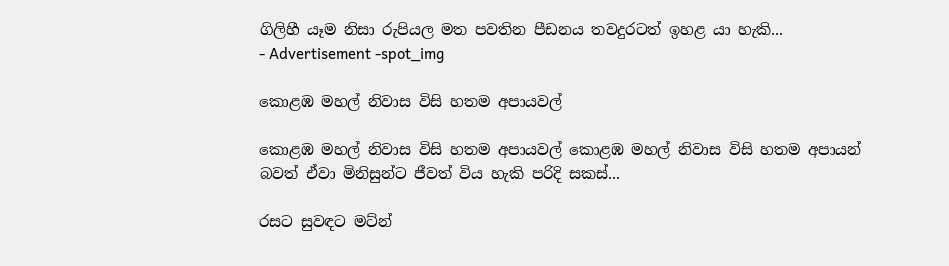ගිලිහී යෑම නිසා රුපියල මත පවතින පීඩනය තවදුරටත් ඉහළ යා හැකි...
- Advertisement -spot_img

කොළඹ මහල් නිවාස විසි හතම අපායවල්

කොළඹ මහල් නිවාස විසි හතම අපායවල් කොළඹ මහල් නිවාස විසි හතම අපායන් බවත් ඒවා මිනිසුන්ට ජීවත් විය හැකි පරිදි සකස්...

රසට සුවඳට මට්න්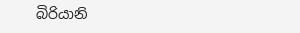බිරියානි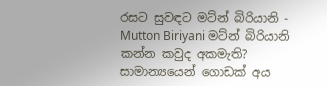රසට සුවඳට මට්න් බිරියානි - Mutton Biriyani මට්න් බිරියානි කන්න කවුද අකමැති? සාමාන්‍යයෙන් ගොඩක් අය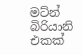මට්න් බිරියානි එකක්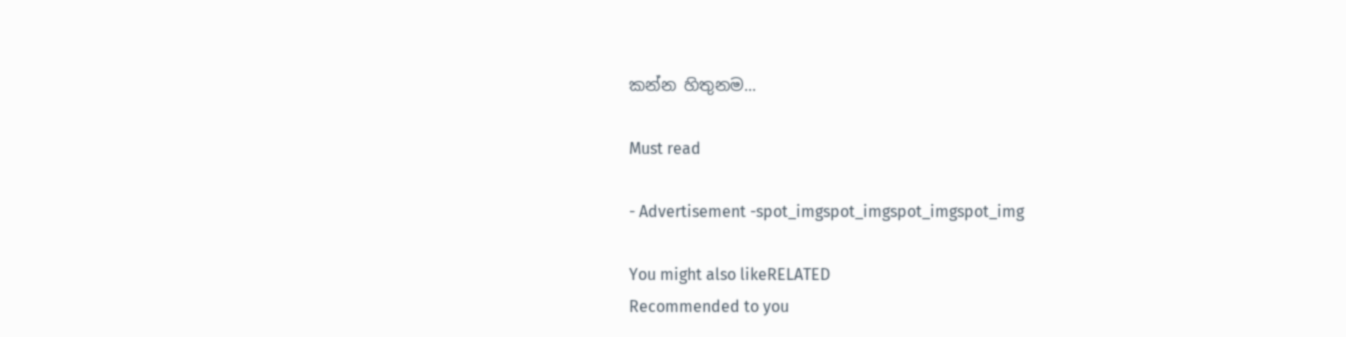කන්න හිතුනම...

Must read

- Advertisement -spot_imgspot_imgspot_imgspot_img

You might also likeRELATED
Recommended to you